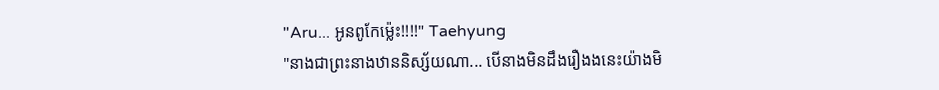"Aru... អូនពូកែម្ល៉េះ!!!!" Taehyung
"នាងជាព្រះនាងឋាននិស្ស័យណា... បើនាងមិនដឹងរឿងងនេះយ៉ាងមិ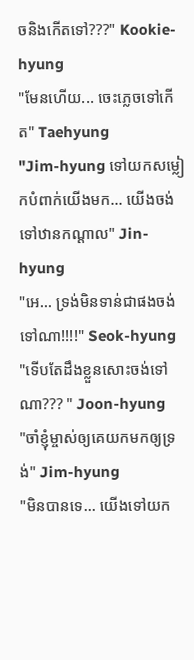ចនិងកើតទៅ???" Kookie-hyung
"មែនហើយ... ចេះភ្លេចទៅកើត" Taehyung
"Jim-hyung ទៅយកសម្លៀកបំពាក់យើងមក... យើងចង់ទៅឋានកណ្ដាល" Jin-hyung
"អេ... ទ្រង់មិនទាន់ជាផងចង់ទៅណា!!!!" Seok-hyung
"ទើបតែដឹងខ្លួនសោះចង់ទៅណា??? " Joon-hyung
"ចាំខ្ញុំម្ចាស់ឲ្យគេយកមកឲ្យទ្រង់" Jim-hyung
"មិនបានទេ... យើងទៅយក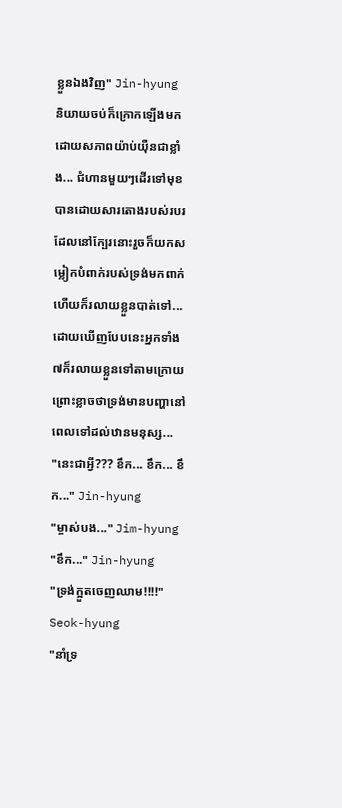ខ្លួនឯងវិញ" Jin-hyung និយាយចប់ក៏ក្រោកឡើងមកដោយសភាពយ៉ាប់យ៉ឺនជាខ្លាំង... ជំហានមួយៗដើរទៅមុខបានដោយសារតោងរបស់របរដែលនៅក្បែរនោះរួចក៏យកសម្លៀកបំពាក់របស់ទ្រង់មកពាក់ហើយក៏រលាយខ្លួនបាត់ទៅ... ដោយឃើញបែបនេះអ្នកទាំង៧ក៏រលាយខ្លួនទៅតាមក្រោយព្រោះខ្លាចថាទ្រង់មានបញ្ហានៅពេលទៅដល់ឋានមនុស្ស...
"នេះជាអ្វី??? ខឹក... ខឹក... ខឹក..." Jin-hyung
"ម្ចាស់បង..." Jim-hyung
"ខឹក..." Jin-hyung
"ទ្រង់ក្អួតចេញឈាម!!!!" Seok-hyung
"នាំទ្រ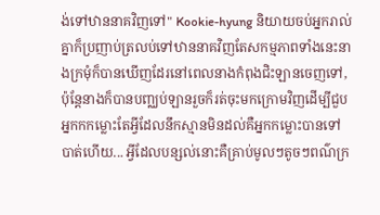ង់ទៅឋាននាគវិញទៅ" Kookie-hyung និយាយចប់អ្នករាល់គ្នាក៏ប្រញាប់ត្រលប់ទៅឋាននាគវិញតែសកម្មភាពទាំងនេះនាងក្រមុំក៏បានឃើញដែរនៅពេលនាងកំពុងជិះឡានចេញទៅ, ប៉ុន្តែនាងក៏បានបញ្ឈប់ឡានរួចក៏រត់ចុះមកក្រោមវិញដើម្បីជួបអ្នកកកម្លោះតែអ្វីដែលនឹកស្មានមិនដល់គឺអ្នកកម្លោះបានទៅបាត់ហើយ... អ្វីដែលបន្សល់នោះគឺគ្រាប់មូលៗតូចៗពណ៌ក្រ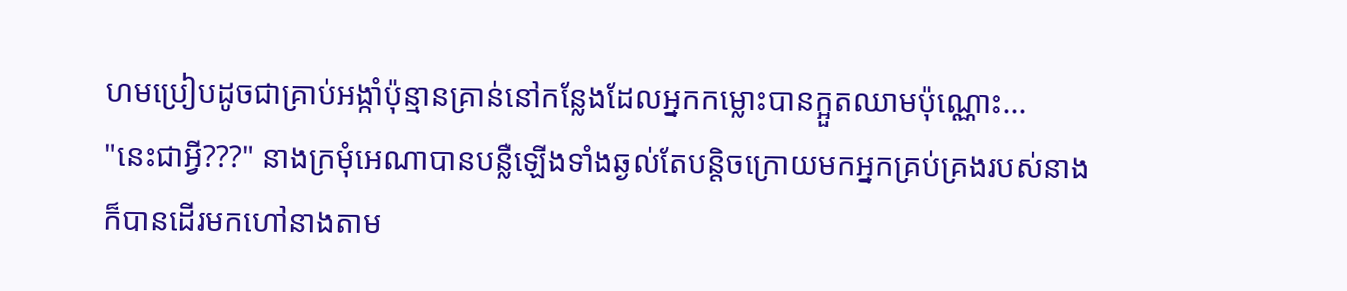ហមប្រៀបដូចជាគ្រាប់អង្កាំប៉ុន្មានគ្រាន់នៅកន្លែងដែលអ្នកកម្លោះបានក្អួតឈាមប៉ុណ្ណោះ...
"នេះជាអ្វី???" នាងក្រមុំអេណាបានបន្លឺឡើងទាំងឆ្ងល់តែបន្តិចក្រោយមកអ្នកគ្រប់គ្រងរបស់នាងក៏បានដើរមកហៅនាងតាម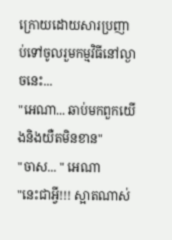ក្រោយដោយសារប្រញាប់ទៅចូលរួមកម្មវិធីនៅល្ងាចនេះ...
"អេណា... ឆាប់មកពួកយើងនិងយឺតមិនខាន"
"ចាស... " អេណា
"នេះជាអ្វី!!! ស្អាតណាស់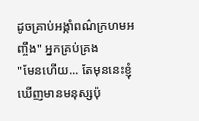ដូចគ្រាប់អង្កាំពណ៌ក្រហមអញ្ចឹង" អ្នកគ្រប់គ្រង
"មែនហើយ... តែមុននេះខ្ញុំឃើញមានមនុស្សប៉ុ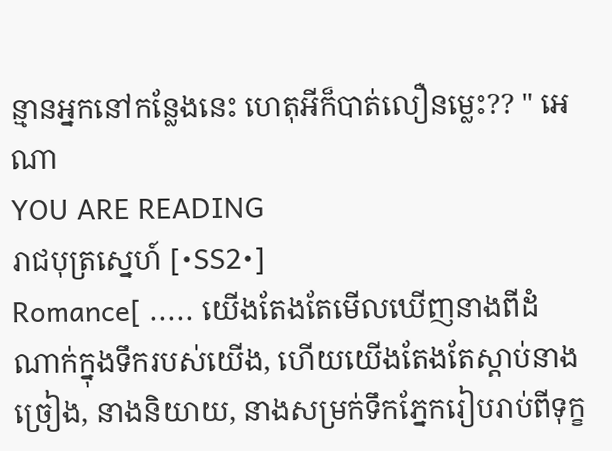ន្មានអ្នកនៅកន្លែងនេះ ហេតុអីក៏បាត់លឿនម្លេះ?? " អេណា
YOU ARE READING
រាជបុត្រស្នេហ៍ [•SS2•]
Romance[ ..... យើងតែងតែមើលឃើញនាងពីដំណាក់ក្នុងទឹករបស់យើង, ហើយយើងតែងតែស្ដាប់នាងច្រៀង, នាងនិយាយ, នាងសម្រក់ទឹកភ្នែករៀបរាប់ពីទុក្ខ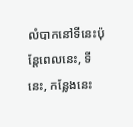លំបាកនៅទីនេះប៉ុន្តែពេលនេះ, ទីនេះ, កន្លែងនេះ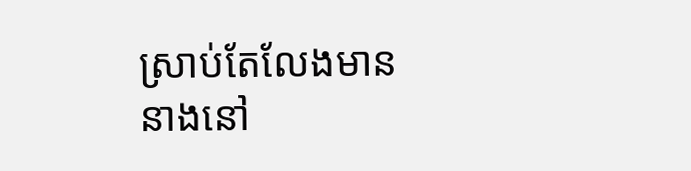ស្រាប់តែលែងមាននាងនៅ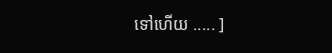ទៅហើយ ..... ]